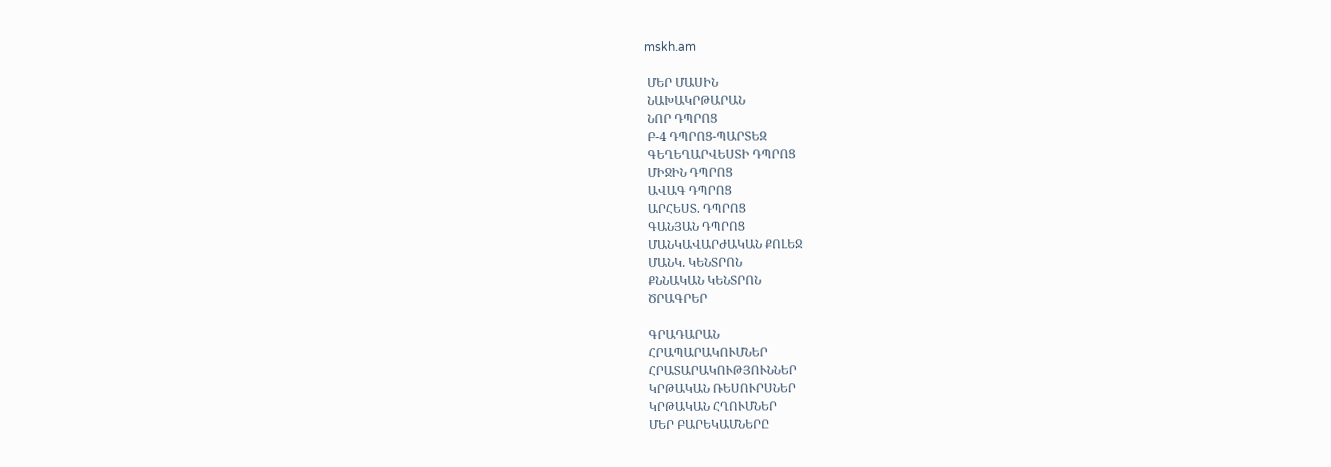mskh.am

 ՄԵՐ ՄԱՍԻՆ
 ՆԱԽԱԿՐԹԱՐԱՆ
 ՆՈՐ ԴՊՐՈՑ
 Բ-4 ԴՊՐՈՑ-ՊԱՐՏԵԶ
 ԳԵՂԵՂԱՐՎԵՍՏԻ ԴՊՐՈՑ
 ՄԻՋԻՆ ԴՊՐՈՑ
 ԱՎԱԳ ԴՊՐՈՑ
 ԱՐՀԵՍՏ. ԴՊՐՈՑ
 ԳԱՆՅԱՆ ԴՊՐՈՑ
 ՄԱՆԿԱՎԱՐԺԱԿԱՆ ՔՈԼԵՋ
 ՄԱՆԿ. ԿԵՆՏՐՈՆ
 ՔՆՆԱԿԱՆ ԿԵՆՏՐՈՆ
 ԾՐԱԳՐԵՐ

 ԳՐԱԴԱՐԱՆ
 ՀՐԱՊԱՐԱԿՈՒՄՆԵՐ
 ՀՐԱՏԱՐԱԿՈՒԹՅՈՒՆՆԵՐ
 ԿՐԹԱԿԱՆ ՌԵՍՈՒՐՍՆԵՐ
 ԿՐԹԱԿԱՆ ՀՂՈՒՄՆԵՐ
 ՄԵՐ ԲԱՐԵԿԱՄՆԵՐԸ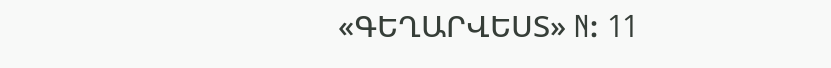«ԳԵՂԱՐՎԵՍՏ» N: 11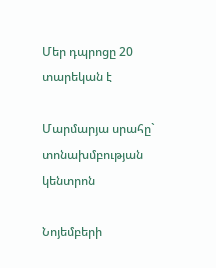Մեր դպրոցը 20 տարեկան է

Մարմարյա սրահը` տոնախմբության կենտրոն

Նոյեմբերի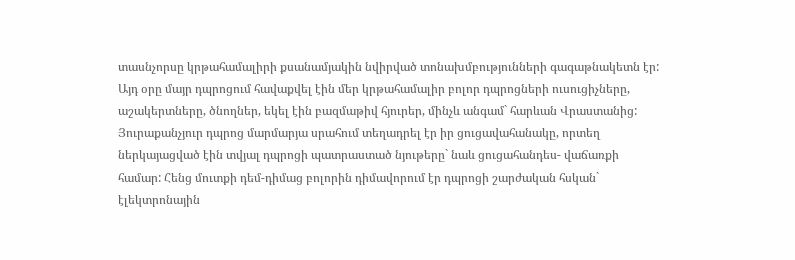տասնչորսը կրթահամալիրի քսանամյակին նվիրված տոնախմբությունների գագաթնակետն էր: Այդ օրը մայր դպրոցում հավաքվել էին մեր կրթահամալիր բոլոր դպրոցների ուսուցիչները, աշակերտները, ծնողներ, եկել էին բազմաթիվ հյուրեր, մինչև անգամ` հարևան Վրաստանից: Յուրաքանչյուր դպրոց մարմարյա սրահում տեղադրել էր իր ցուցավահանակը, որտեղ ներկայացված էին տվյալ դպրոցի պատրաստած նյութերը` նաև ցուցահանդես- վաճառքի համար: Հենց մուտքի դեմ-դիմաց բոլորին դիմավորում էր դպրոցի շարժական հսկան` էլեկտրոնային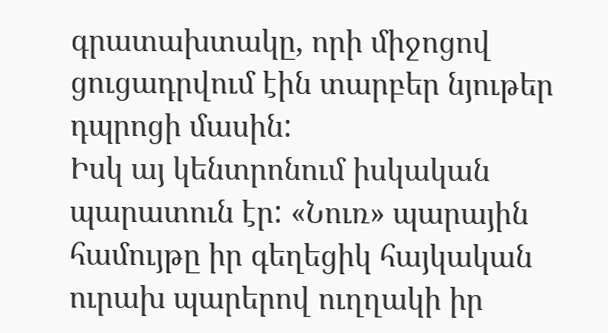գրատախտակը, որի միջոցով ցուցադրվում էին տարբեր նյութեր դպրոցի մասին:
Իսկ այ կենտրոնում իսկական պարատուն էր: «Նուռ» պարային համույթը իր գեղեցիկ հայկական ուրախ պարերով ուղղակի իր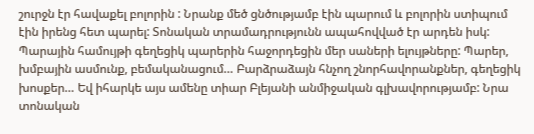շուրջն էր հավաքել բոլորին : Նրանք մեծ ցնծությամբ էին պարում և բոլորին ստիպում էին իրենց հետ պարել: Տոնական տրամադրությունն ապահովված էր արդեն իսկ: Պարային համույթի գեղեցիկ պարերին հաջորդեցին մեր սաների ելույթները: Պարեր, խմբային ասմունք, բեմականացում… Բարձրաձայն հնչող շնորհավորանքներ, գեղեցիկ խոսքեր… Եվ իհարկե այս ամենը տիար Բլեյանի անմիջական գլխավորությամբ: Նրա տոնական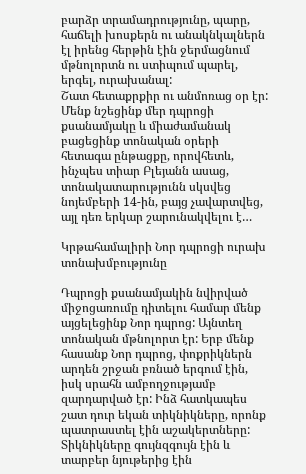բարձր տրամադրությունը, պարը, հաճելի խոսքերն ու անակնկալներն էլ իրենց հերթին էին ջերմացնում մթնոլորտն ու ստիպում պարել, երգել, ուրախանալ:
Շատ հետաքրքիր ու անմոռաց օր էր: Մենք նշեցինք մեր դպրոցի քսանամյակը և միաժամանակ բացեցինք տոնական օրերի հետագա ընթացքը, որովհետև, ինչպես տիար Բլեյանն ասաց, տոնակատարությունն սկսվեց նոյեմբերի 14-ին, բայց չավարտվեց, այլ դեռ երկար շարունակվելու է…

Կրթահամալիրի Նոր դպրոցի ուրախ տոնախմբությունը

Դպրոցի քսանամյակին նվիրված միջոցառումը դիտելու համար մենք այցելեցինք Նոր դպրոց: Այնտեղ տոնական մթնոլորտ էր: Երբ մենք հասանք Նոր դպրոց, փոքրիկներն արդեն շրջան բռնած երգում էին, իսկ սրահն ամբողջությամբ զարդարված էր: Ինձ հատկապես շատ դուր եկան տիկնիկները, որոնք պատրաստել էին աշակերտները: Տիկնիկները գույնզգույն էին և տարբեր նյութերից էին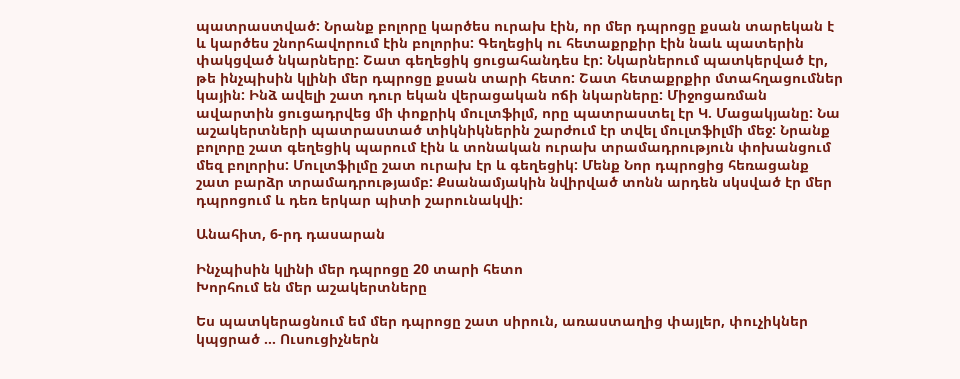պատրաստված: Նրանք բոլորը կարծես ուրախ էին, որ մեր դպրոցը քսան տարեկան է և կարծես շնորհավորում էին բոլորիս: Գեղեցիկ ու հետաքրքիր էին նաև պատերին փակցված նկարները: Շատ գեղեցիկ ցուցահանդես էր: Նկարներում պատկերված էր, թե ինչպիսին կլինի մեր դպրոցը քսան տարի հետո: Շատ հետաքրքիր մտահղացումներ կային: Ինձ ավելի շատ դուր եկան վերացական ոճի նկարները: Միջոցառման ավարտին ցուցադրվեց մի փոքրիկ մուլտֆիլմ, որը պատրաստել էր Կ. Մացակյանը: Նա աշակերտների պատրաստած տիկնիկներին շարժում էր տվել մուլտֆիլմի մեջ: Նրանք բոլորը շատ գեղեցիկ պարում էին և տոնական ուրախ տրամադրություն փոխանցում մեզ բոլորիս: Մուլտֆիլմը շատ ուրախ էր և գեղեցիկ: Մենք Նոր դպրոցից հեռացանք շատ բարձր տրամադրությամբ: Քսանամյակին նվիրված տոնն արդեն սկսված էր մեր դպրոցում և դեռ երկար պիտի շարունակվի:

Անահիտ, 6-րդ դասարան

Ինչպիսին կլինի մեր դպրոցը 20 տարի հետո
Խորհում են մեր աշակերտները

Ես պատկերացնում եմ մեր դպրոցը շատ սիրուն, առաստաղից փայլեր, փուչիկներ կպցրած … Ուսուցիչներն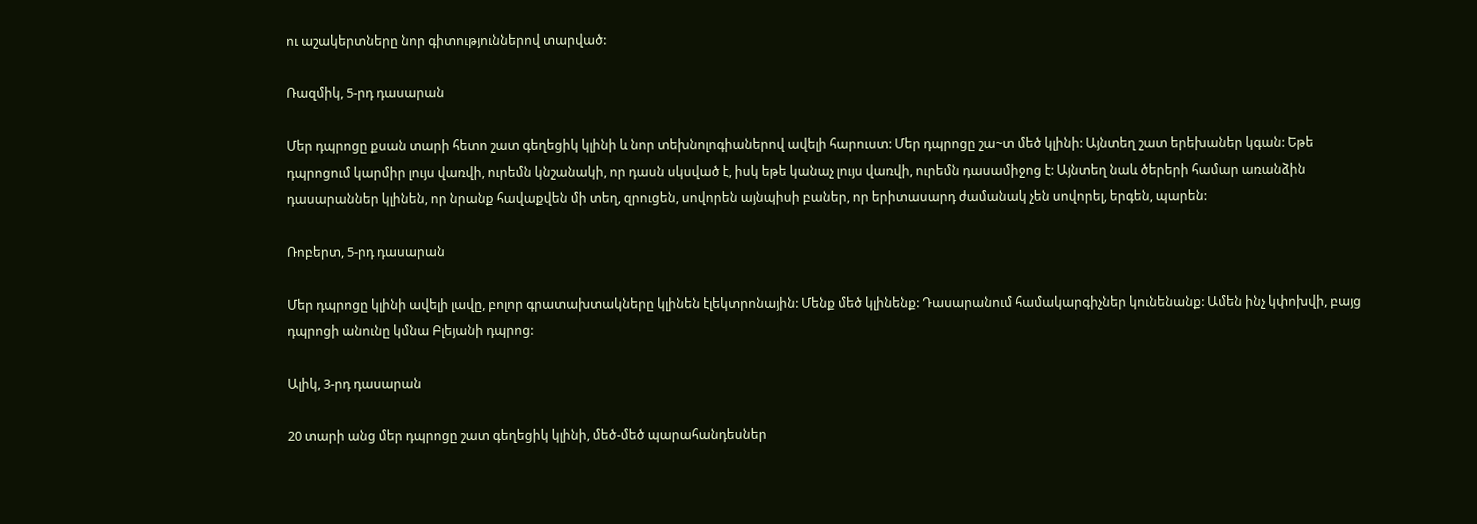ու աշակերտները նոր գիտություններով տարված:

Ռազմիկ, 5-րդ դասարան

Մեր դպրոցը քսան տարի հետո շատ գեղեցիկ կլինի և նոր տեխնոլոգիաներով ավելի հարուստ: Մեր դպրոցը շա~տ մեծ կլինի: Այնտեղ շատ երեխաներ կգան: Եթե դպրոցում կարմիր լույս վառվի, ուրեմն կնշանակի, որ դասն սկսված է, իսկ եթե կանաչ լույս վառվի, ուրեմն դասամիջոց է: Այնտեղ նաև ծերերի համար առանձին դասարաններ կլինեն, որ նրանք հավաքվեն մի տեղ, զրուցեն, սովորեն այնպիսի բաներ, որ երիտասարդ ժամանակ չեն սովորել, երգեն, պարեն:

Ռոբերտ, 5-րդ դասարան

Մեր դպրոցը կլինի ավելի լավը, բոլոր գրատախտակները կլինեն էլեկտրոնային: Մենք մեծ կլինենք: Դասարանում համակարգիչներ կունենանք: Ամեն ինչ կփոխվի, բայց դպրոցի անունը կմնա Բլեյանի դպրոց:

Ալիկ, 3-րդ դասարան

20 տարի անց մեր դպրոցը շատ գեղեցիկ կլինի, մեծ-մեծ պարահանդեսներ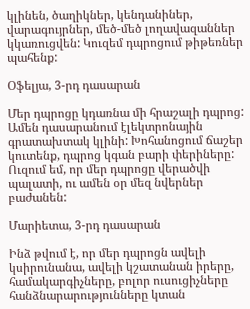կլինեն, ծաղիկներ, կենդանիներ, վարագույրներ, մեծ-մեծ լողավազաններ կկառուցվեն: Կուզեմ դպրոցում թիթեռներ պահենք:

Օֆելյա, 3-րդ դասարան

Մեր դպրոցը կդառնա մի հրաշալի դպրոց: Ամեն դասարանում էլեկտրոնային գրատախտակ կլինի: Խոհանոցում ճաշեր կուտենք, դպրոց կգան բարի փերիները: Ուզում եմ, որ մեր դպրոցը վերածվի պալատի, ու ամեն օր մեզ նվերներ բաժանեն:

Մարիետա, 3-րդ դասարան

Ինձ թվում է, որ մեր դպրոցն ավելի կսիրունանա, ավելի կշատանան իրերը, համակարգիչները, բոլոր ուսուցիչները հանձնարարությունները կտան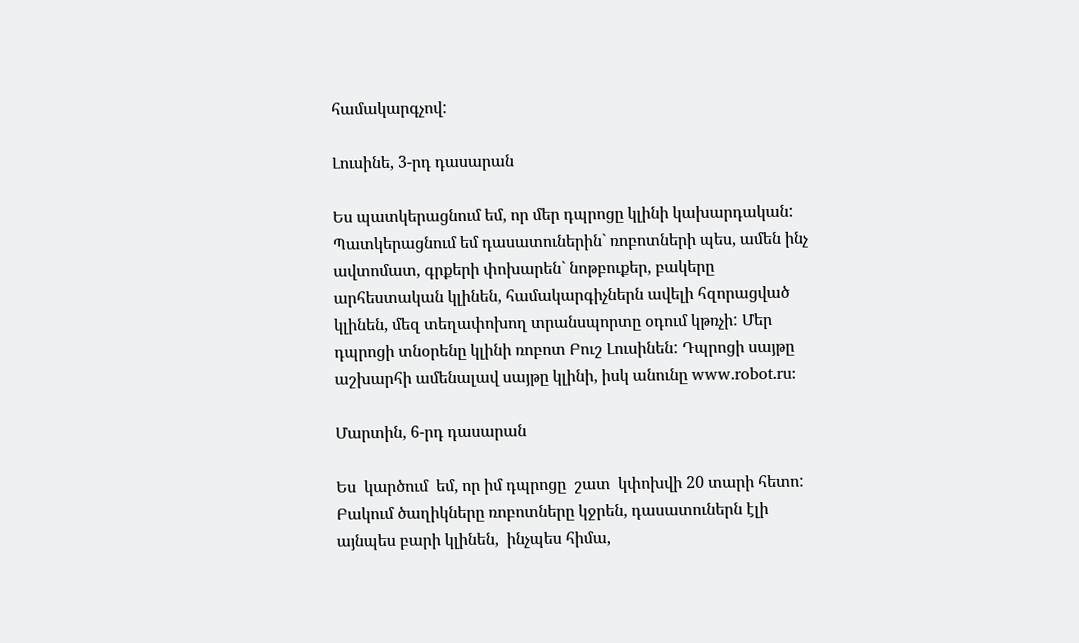համակարգչով:

Լուսինե, 3-րդ դասարան

Ես պատկերացնում եմ, որ մեր դպրոցը կլինի կախարդական: Պատկերացնում եմ դասատուներին` ռոբոտների պես, ամեն ինչ ավտոմատ, գրքերի փոխարեն` նոթբուքեր, բակերը արհեստական կլինեն, համակարգիչներն ավելի հզորացված կլինեն, մեզ տեղափոխող տրանսպորտը օդում կթռչի: Մեր դպրոցի տնօրենը կլինի ռոբոտ Բուշ Լուսինեն: Դպրոցի սայթը աշխարհի ամենալավ սայթը կլինի, իսկ անունը www.robot.ru:

Մարտին, 6-րդ դասարան

Ես  կարծում  եմ, որ իմ դպրոցը  շատ  կփոխվի 20 տարի հետո: Բակում ծաղիկները ռոբոտները կջրեն, դասատուներն էլի այնպես բարի կլինեն,  ինչպես հիմա,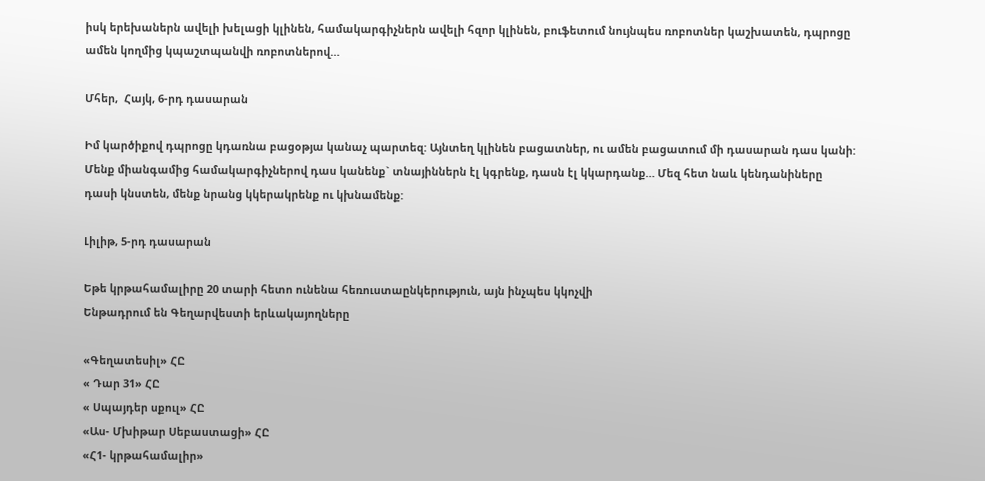իսկ երեխաներն ավելի խելացի կլինեն, համակարգիչներն ավելի հզոր կլինեն, բուֆետում նույնպես ռոբոտներ կաշխատեն, դպրոցը ամեն կողմից կպաշտպանվի ռոբոտներով…

Մհեր,  Հայկ, 6-րդ դասարան

Իմ կարծիքով դպրոցը կդառնա բացօթյա կանաչ պարտեզ: Այնտեղ կլինեն բացատներ, ու ամեն բացատում մի դասարան դաս կանի: Մենք միանգամից համակարգիչներով դաս կանենք` տնայիններն էլ կգրենք, դասն էլ կկարդանք… Մեզ հետ նաև կենդանիները դասի կնստեն, մենք նրանց կկերակրենք ու կխնամենք:

Լիլիթ, 5-րդ դասարան

Եթե կրթահամալիրը 20 տարի հետո ունենա հեռուստաընկերություն, այն ինչպես կկոչվի
Ենթադրում են Գեղարվեստի երևակայողները

«Գեղատեսիլ» ՀԸ
« Դար 31» ՀԸ
« Սպայդեր սքուլ» ՀԸ
«Աս- Մխիթար Սեբաստացի» ՀԸ
«Հ1- կրթահամալիր»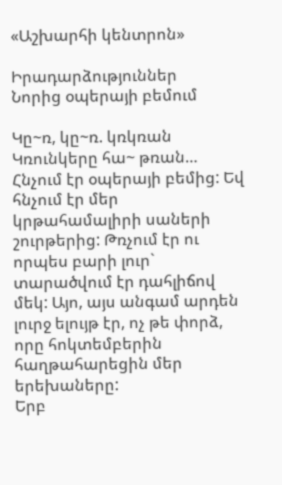«Աշխարհի կենտրոն»

Իրադարձություններ
Նորից օպերայի բեմում

Կը~ռ, կը~ռ. կռկռան
Կռունկերը հա~ թռան…
Հնչում էր օպերայի բեմից: Եվ հնչում էր մեր կրթահամալիրի սաների շուրթերից: Թռչում էր ու որպես բարի լուր` տարածվում էր դահլիճով մեկ: Այո, այս անգամ արդեն լուրջ ելույթ էր, ոչ թե փորձ, որը հոկտեմբերին հաղթահարեցին մեր երեխաները:
Երբ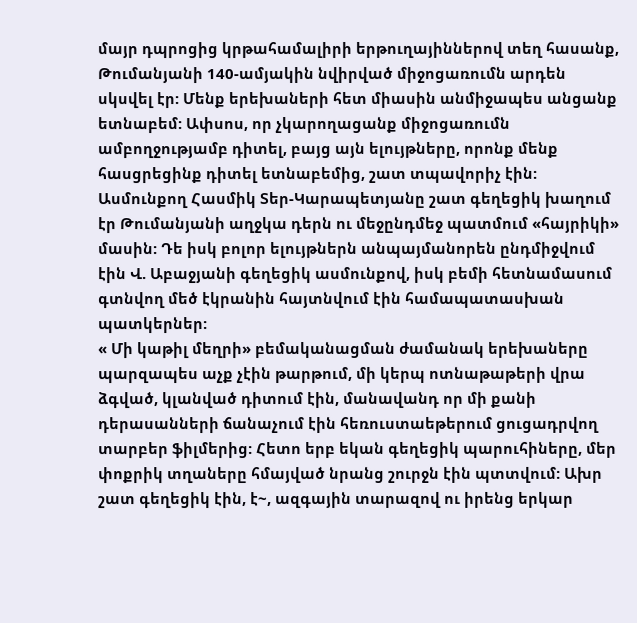մայր դպրոցից կրթահամալիրի երթուղայիններով տեղ հասանք, Թումանյանի 140-ամյակին նվիրված միջոցառումն արդեն սկսվել էր: Մենք երեխաների հետ միասին անմիջապես անցանք ետնաբեմ: Ափսոս, որ չկարողացանք միջոցառումն ամբողջությամբ դիտել, բայց այն ելույթները, որոնք մենք հասցրեցինք դիտել ետնաբեմից, շատ տպավորիչ էին: Ասմունքող Հասմիկ Տեր-Կարապետյանը շատ գեղեցիկ խաղում էր Թումանյանի աղջկա դերն ու մեջընդմեջ պատմում «հայրիկի» մասին: Դե իսկ բոլոր ելույթներն անպայմանորեն ընդմիջվում էին Վ. Աբաջյանի գեղեցիկ ասմունքով, իսկ բեմի հետնամասում գտնվող մեծ էկրանին հայտնվում էին համապատասխան պատկերներ:
« Մի կաթիլ մեղրի» բեմականացման ժամանակ երեխաները պարզապես աչք չէին թարթում, մի կերպ ոտնաթաթերի վրա ձգված, կլանված դիտում էին, մանավանդ որ մի քանի դերասանների ճանաչում էին հեռուստաեթերում ցուցադրվող տարբեր ֆիլմերից: Հետո երբ եկան գեղեցիկ պարուհիները, մեր փոքրիկ տղաները հմայված նրանց շուրջն էին պտտվում: Ախր շատ գեղեցիկ էին, է~, ազգային տարազով ու իրենց երկար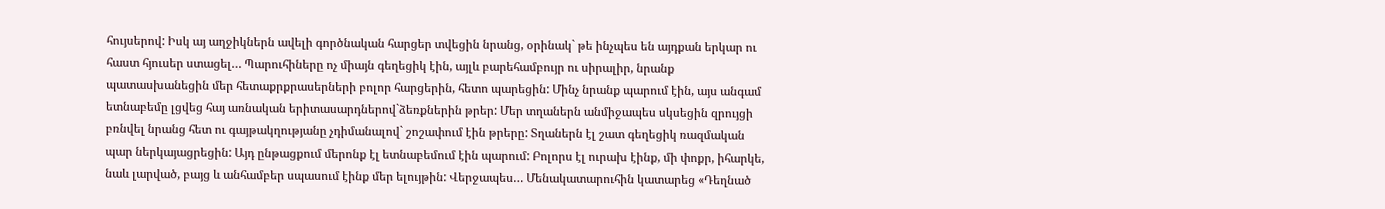հույսերով: Իսկ այ աղջիկներն ավելի գործնական հարցեր տվեցին նրանց, օրինակ` թե ինչպես են այդքան երկար ու հաստ հյուսեր ստացել… Պարուհիները ոչ միայն գեղեցիկ էին, այլև բարեհամբույր ու սիրալիր, նրանք պատասխանեցին մեր հետաքրքրասերների բոլոր հարցերին, հետո պարեցին: Մինչ նրանք պարում էին, այս անգամ ետնաբեմը լցվեց հայ առնական երիտասարդներով`ձեռքներին թրեր: Մեր տղաներն անմիջապես սկսեցին զրույցի բռնվել նրանց հետ ու գայթակղությանը չդիմանալով` շոշափում էին թրերը: Տղաներն էլ շատ գեղեցիկ ռազմական պար ներկայացրեցին: Այդ ընթացքում մերոնք էլ ետնաբեմում էին պարում: Բոլորս էլ ուրախ էինք, մի փոքր, իհարկե, նաև լարված, բայց և անհամբեր սպասում էինք մեր ելույթին: Վերջապես… Մենակատարուհին կատարեց «Դեղնած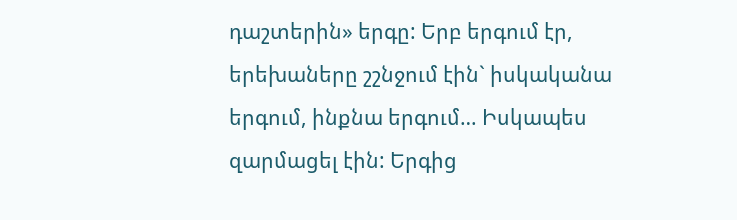դաշտերին» երգը: Երբ երգում էր, երեխաները շշնջում էին` իսկականա երգում, ինքնա երգում… Իսկապես զարմացել էին: Երգից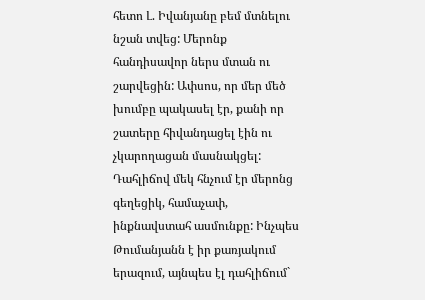հետո Լ. Իվանյանը բեմ մտնելու նշան տվեց: Մերոնք հանդիսավոր ներս մտան ու շարվեցին: Ափսոս, որ մեր մեծ խումբը պակասել էր, քանի որ շատերը հիվանդացել էին ու չկարողացան մասնակցել:
Դահլիճով մեկ հնչում էր մերոնց գեղեցիկ, համաչափ, ինքնավստահ ասմունքը: Ինչպես Թումանյանն է իր քառյակում երազում, այնպես էլ դահլիճում`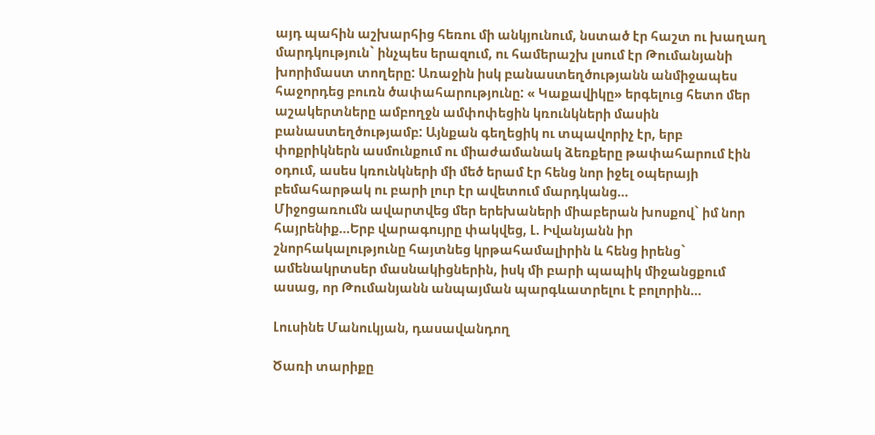այդ պահին աշխարհից հեռու մի անկյունում, նստած էր հաշտ ու խաղաղ մարդկություն` ինչպես երազում, ու համերաշխ լսում էր Թումանյանի խորիմաստ տողերը: Առաջին իսկ բանաստեղծությանն անմիջապես հաջորդեց բուռն ծափահարությունը: « Կաքավիկը» երգելուց հետո մեր աշակերտները ամբողջն ամփոփեցին կռունկների մասին բանաստեղծությամբ: Այնքան գեղեցիկ ու տպավորիչ էր, երբ փոքրիկներն ասմունքում ու միաժամանակ ձեռքերը թափահարում էին օդում, ասես կռունկների մի մեծ երամ էր հենց նոր իջել օպերայի բեմահարթակ ու բարի լուր էր ավետում մարդկանց…
Միջոցառումն ավարտվեց մեր երեխաների միաբերան խոսքով` իմ նոր հայրենիք…Երբ վարագույրը փակվեց, Լ. Իվանյանն իր շնորհակալությունը հայտնեց կրթահամալիրին և հենց իրենց` ամենակրտսեր մասնակիցներին, իսկ մի բարի պապիկ միջանցքում ասաց, որ Թումանյանն անպայման պարգևատրելու է բոլորին…

Լուսինե Մանուկյան, դասավանդող

Ծառի տարիքը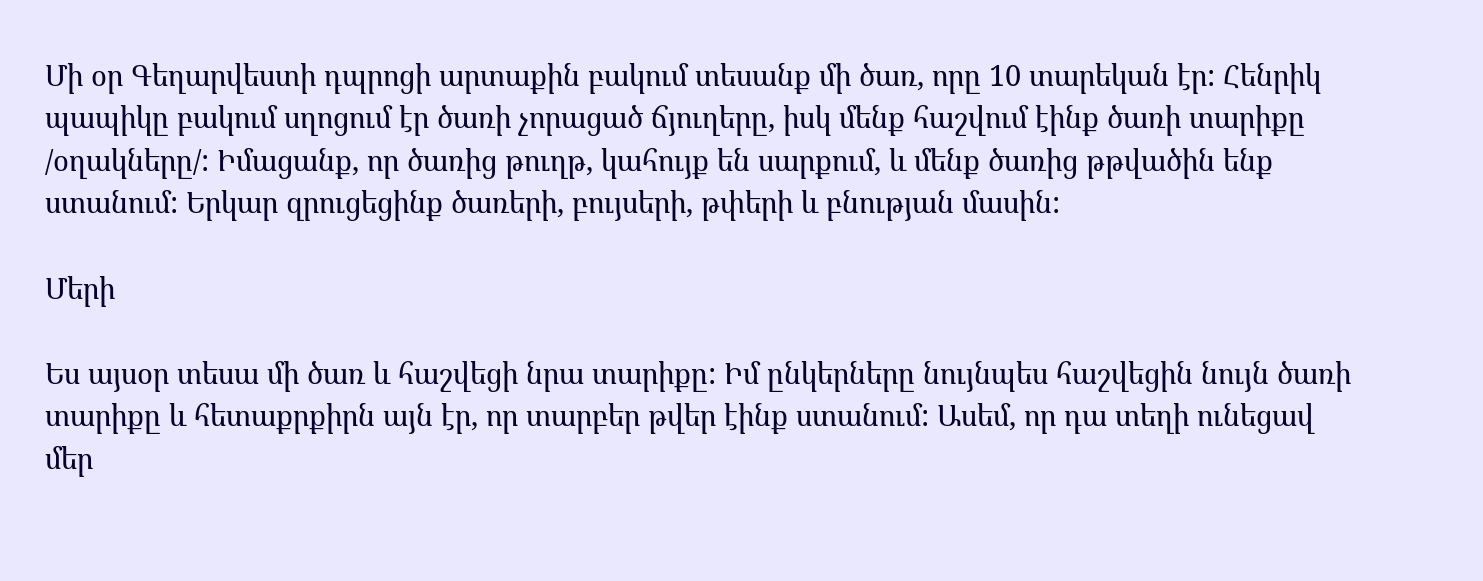Մի օր Գեղարվեստի դպրոցի արտաքին բակում տեսանք մի ծառ, որը 10 տարեկան էր: Հենրիկ պապիկը բակում սղոցում էր ծառի չորացած ճյուղերը, իսկ մենք հաշվում էինք ծառի տարիքը /օղակները/: Իմացանք, որ ծառից թուղթ, կահույք են սարքում, և մենք ծառից թթվածին ենք ստանում: Երկար զրուցեցինք ծառերի, բույսերի, թփերի և բնության մասին:

Մերի

Ես այսօր տեսա մի ծառ և հաշվեցի նրա տարիքը: Իմ ընկերները նույնպես հաշվեցին նույն ծառի տարիքը և հետաքրքիրն այն էր, որ տարբեր թվեր էինք ստանում: Ասեմ, որ դա տեղի ունեցավ մեր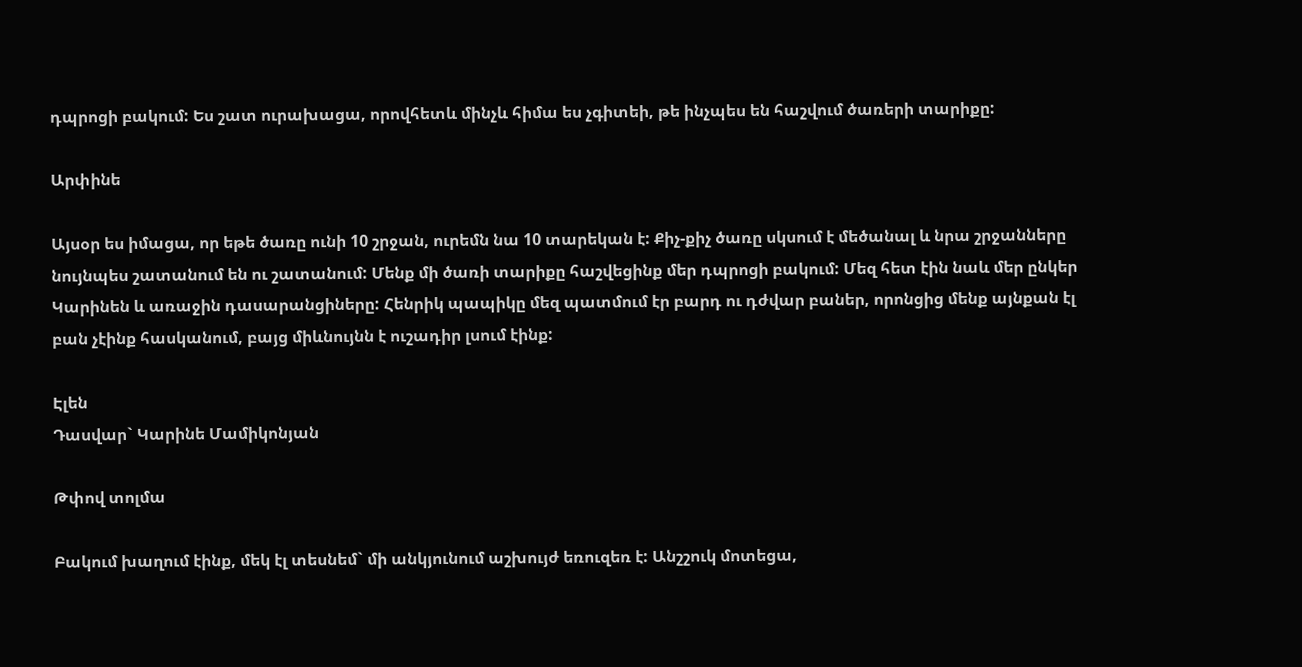դպրոցի բակում: Ես շատ ուրախացա, որովհետև մինչև հիմա ես չգիտեի, թե ինչպես են հաշվում ծառերի տարիքը:

Արփինե

Այսօր ես իմացա, որ եթե ծառը ունի 10 շրջան, ուրեմն նա 10 տարեկան է: Քիչ-քիչ ծառը սկսում է մեծանալ և նրա շրջանները նույնպես շատանում են ու շատանում: Մենք մի ծառի տարիքը հաշվեցինք մեր դպրոցի բակում: Մեզ հետ էին նաև մեր ընկեր Կարինեն և առաջին դասարանցիները: Հենրիկ պապիկը մեզ պատմում էր բարդ ու դժվար բաներ, որոնցից մենք այնքան էլ բան չէինք հասկանում, բայց միևնույնն է ուշադիր լսում էինք:

Էլեն
Դասվար` Կարինե Մամիկոնյան

Թփով տոլմա

Բակում խաղում էինք, մեկ էլ տեսնեմ` մի անկյունում աշխույժ եռուզեռ է: Անշշուկ մոտեցա,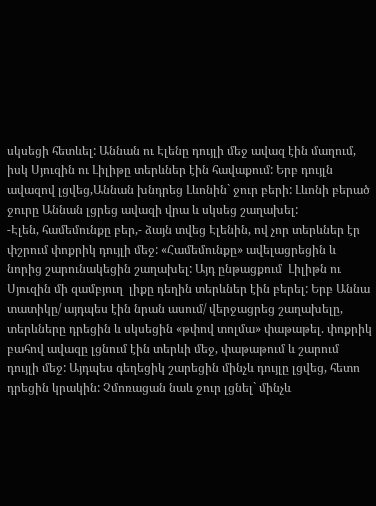սկսեցի հետևել: Աննան ու Էլենը դույլի մեջ ավազ էին մաղում, իսկ Սյուզին ու Լիլիթը տերևներ էին հավաքում: Երբ դույլն ավազով լցվեց,Աննան խնդրեց Լևոնին` ջուր բերի: Լևոնի բերած ջուրը Աննան լցրեց ավազի վրա և սկսեց շաղախել:
-Էլեն, համեմունքը բեր,- ձայն տվեց Էլենին, ով չոր տերևներ էր փշրում փոքրիկ դույլի մեջ: «Համեմունքը» ավելացրեցին և նորից շարունակեցին շաղախել: Այդ ընթացքում  Լիլիթն ու Սյուզին մի զամբյուղ  լիքը դեղին տերևներ էին բերել: Երբ Աննա տատիկը/ այդպես էին նրան ասում/ վերջացրեց շաղախելը, տերևները դրեցին և սկսեցին «թփով տոլմա» փաթաթել. փոքրիկ բահով ավազը լցնում էին տերևի մեջ, փաթաթում և շարում դույլի մեջ: Այդպես գեղեցիկ շարեցին մինչև դույլը լցվեց, հետո դրեցին կրակին: Չմոռացան նաև ջուր լցնել` մինչև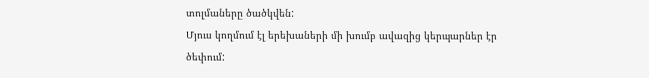տոլմաները ծածկվեն:
Մյուս կողմում էլ երեխաների մի խումբ ավազից կերպարներ էր ծեփում: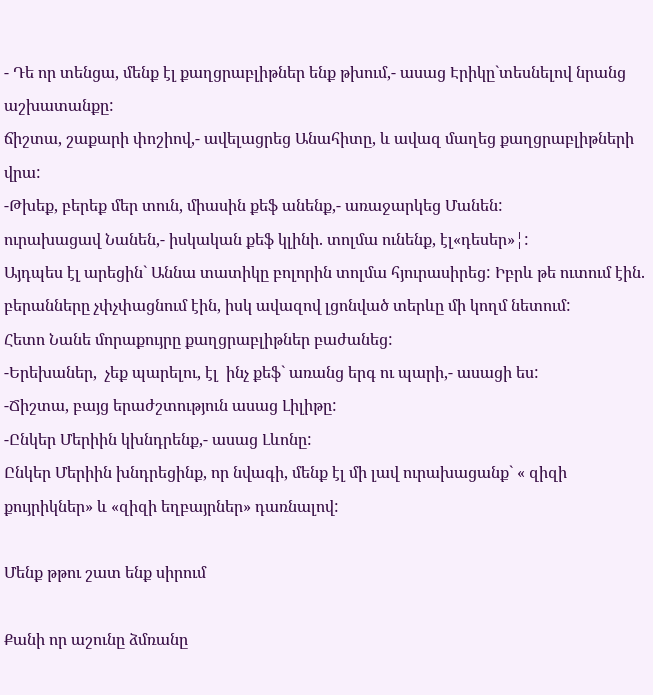- Դե որ տենցա, մենք էլ քաղցրաբլիթներ ենք թխում,- ասաց Էրիկը`տեսնելով նրանց աշխատանքը:
ճիշտա, շաքարի փոշիով,- ավելացրեց Անահիտը, և ավազ մաղեց քաղցրաբլիթների վրա:
-Թխեք, բերեք մեր տուն, միասին քեֆ անենք,- առաջարկեց Մանեն:
ուրախացավ Նանեն,- իսկական քեֆ կլինի. տոլմա ունենք, էլ«դեսեր»¦:
Այդպես էլ արեցին` Աննա տատիկը բոլորին տոլմա հյուրասիրեց: Իբրև թե ուտում էին. բերանները չփչփացնում էին, իսկ ավազով լցոնված տերևը մի կողմ նետում:
Հետո Նանե մորաքույրը քաղցրաբլիթներ բաժանեց:
-Երեխաներ,  չեք պարելու, էլ  ինչ քեֆ` առանց երգ ու պարի,- ասացի ես:
-Ճիշտա, բայց երաժշտություն ասաց Լիլիթը:
-Ընկեր Մերիին կխնդրենք,- ասաց Լևոնը:
Ընկեր Մերիին խնդրեցինք, որ նվագի, մենք էլ մի լավ ուրախացանք` « զիզի քույրիկներ» և «զիզի եղբայրներ» դառնալով:

Մենք թթու շատ ենք սիրում

Քանի որ աշունը ձմռանը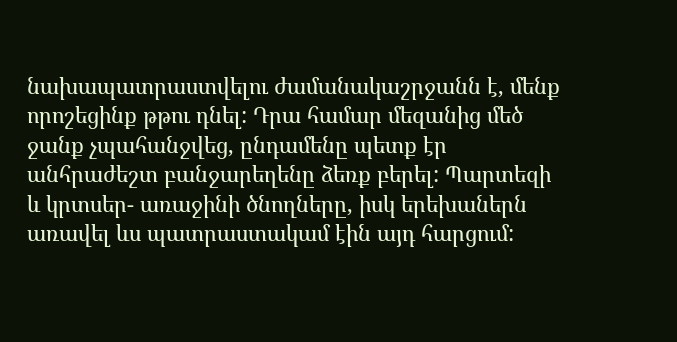նախապատրաստվելու ժամանակաշրջանն է, մենք որոշեցինք թթու դնել: Դրա համար մեզանից մեծ ջանք չպահանջվեց, ընդամենը պետք էր անհրաժեշտ բանջարեղենը ձեռք բերել: Պարտեզի և կրտսեր- առաջինի ծնողները, իսկ երեխաներն առավել ևս պատրաստակամ էին այդ հարցում: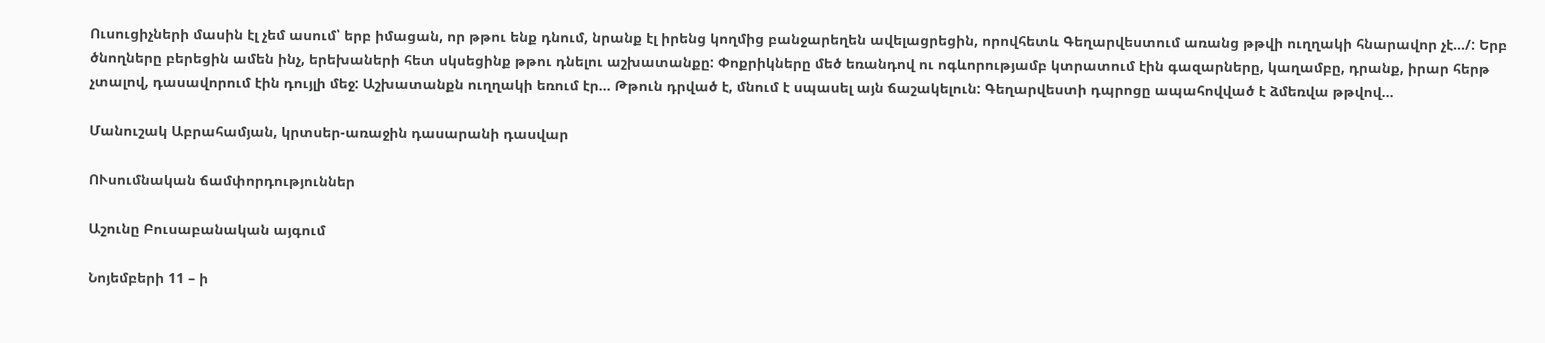Ուսուցիչների մասին էլ չեմ ասում՝ երբ իմացան, որ թթու ենք դնում, նրանք էլ իրենց կողմից բանջարեղեն ավելացրեցին, որովհետև Գեղարվեստում առանց թթվի ուղղակի հնարավոր չէ…/: Երբ ծնողները բերեցին ամեն ինչ, երեխաների հետ սկսեցինք թթու դնելու աշխատանքը: Փոքրիկները մեծ եռանդով ու ոգևորությամբ կտրատում էին գազարները, կաղամբը, դրանք, իրար հերթ չտալով, դասավորում էին դույլի մեջ: Աշխատանքն ուղղակի եռում էր… Թթուն դրված է, մնում է սպասել այն ճաշակելուն: Գեղարվեստի դպրոցը ապահովված է ձմեռվա թթվով…

Մանուշակ Աբրահամյան, կրտսեր-առաջին դասարանի դասվար

ՈՒսումնական ճամփորդություններ

Աշունը Բուսաբանական այգում

Նոյեմբերի 11 – ի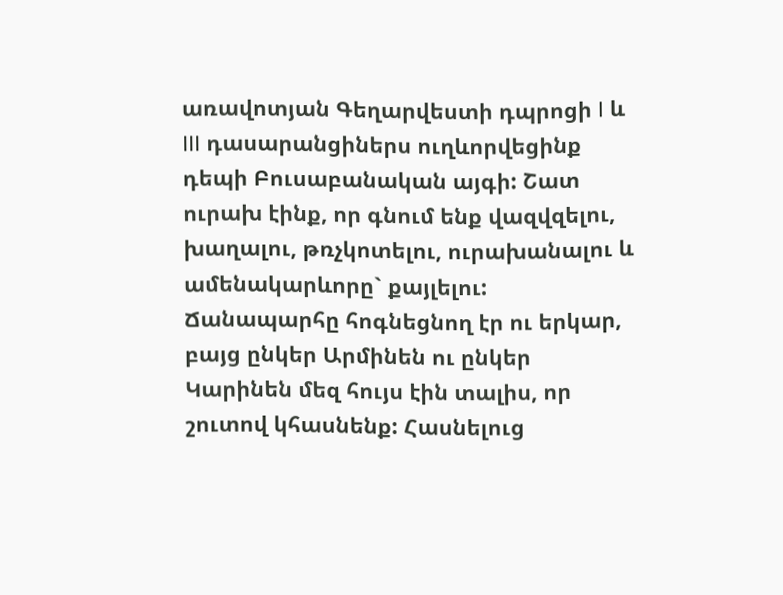առավոտյան Գեղարվեստի դպրոցի I և III դասարանցիներս ուղևորվեցինք դեպի Բուսաբանական այգի: Շատ ուրախ էինք, որ գնում ենք վազվզելու, խաղալու, թռչկոտելու, ուրախանալու և ամենակարևորը` քայլելու: Ճանապարհը հոգնեցնող էր ու երկար, բայց ընկեր Արմինեն ու ընկեր Կարինեն մեզ հույս էին տալիս, որ շուտով կհասնենք: Հասնելուց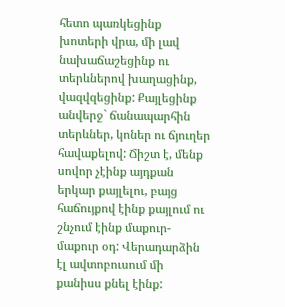հետո պառկեցինք խոտերի վրա, մի լավ նախաճաշեցինք ու տերևներով խաղացինք, վազվզեցինք: Քայլեցինք անվերջ` ճանապարհին տերևներ, կոներ ու ճյուղեր հավաքելով: Ճիշտ է, մենք սովոր չէինք այդքան երկար քայլելու, բայց հաճույքով էինք քայլում ու շնչում էինք մաքուր-մաքուր օդ: Վերադարձին էլ ավտոբուսում մի քանիսս քնել էինք: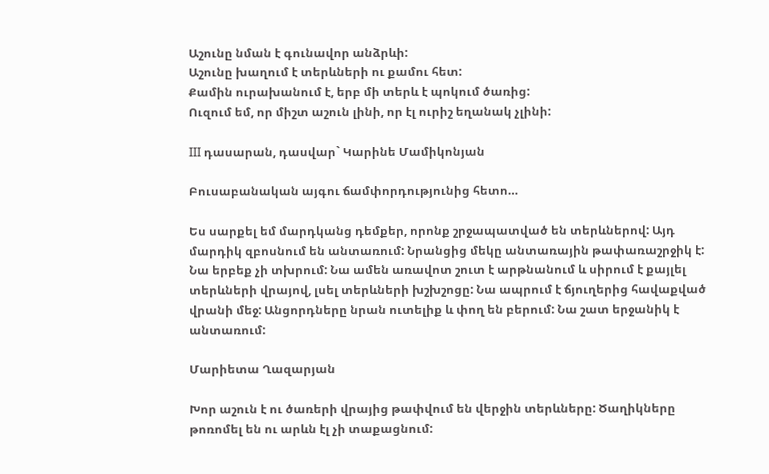Աշունը նման է գունավոր անձրևի:
Աշունը խաղում է տերևների ու քամու հետ:
Քամին ուրախանում է, երբ մի տերև է պոկում ծառից:
Ուզում եմ, որ միշտ աշուն լինի, որ էլ ուրիշ եղանակ չլինի:

III դասարան, դասվար` Կարինե Մամիկոնյան

Բուսաբանական այգու ճամփորդությունից հետո…

Ես սարքել եմ մարդկանց դեմքեր, որոնք շրջապատված են տերևներով: Այդ մարդիկ զբոսնում են անտառում: Նրանցից մեկը անտառային թափառաշրջիկ է: Նա երբեք չի տխրում: Նա ամեն առավոտ շուտ է արթնանում և սիրում է քայլել տերևների վրայով, լսել տերևների խշխշոցը: Նա ապրում է ճյուղերից հավաքված վրանի մեջ: Անցորդները նրան ուտելիք և փող են բերում: Նա շատ երջանիկ է անտառում:

Մարիետա Ղազարյան

Խոր աշուն է ու ծառերի վրայից թափվում են վերջին տերևները: Ծաղիկները թոռոմել են ու արևն էլ չի տաքացնում: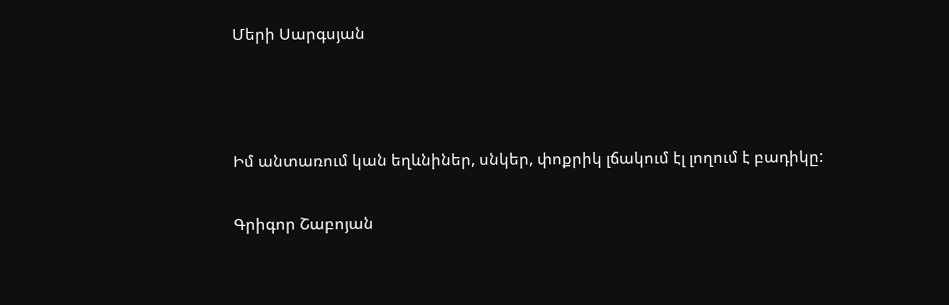Մերի Սարգսյան



Իմ անտառում կան եղևնիներ, սնկեր, փոքրիկ լճակում էլ լողում է բադիկը:

Գրիգոր Շաբոյան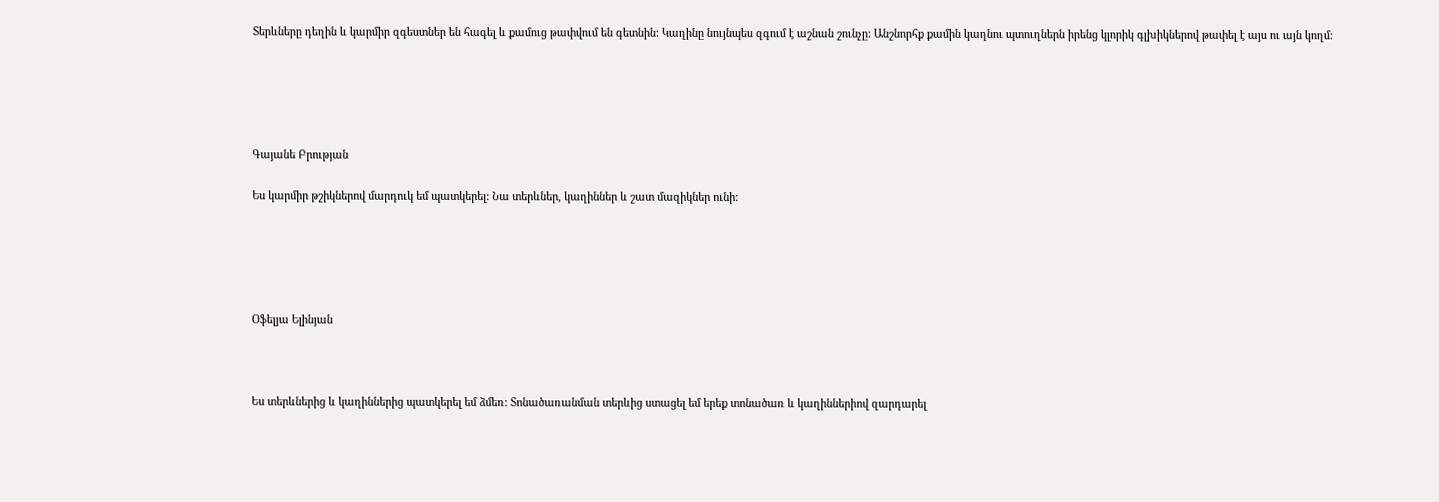Տերևները դեղին և կարմիր զգեստներ են հագել և քամուց թափվում են գետնին: Կաղինը նույնպես զգում է աշնան շունչը: Անշնորհք քամին կաղնու պտուղներն իրենց կլորիկ գլխիկներով թափել է այս ու այն կողմ:





Գայանե Բրության

Ես կարմիր թշիկներով մարդուկ եմ պատկերել: Նա տերևներ, կաղիններ և շատ մազիկներ ունի:





Օֆելյա Ելինյան



Ես տերևներից և կաղիններից պատկերել եմ ձմեռ: Տոնածառանման տերևից ստացել եմ երեք տոնածառ և կաղիններիով զարդարել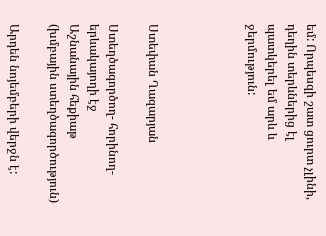եմ: Որպեսզի շատ ցուրտ չլինի, դեղին տերևներից էլ պատկերել եմ արև և ջերմություն:




Ստեփան Ղազարյան

Ստեղծագործող- հորինող- երևակայողի էջ
Աշնանային հեքիաթ
(խմբային ստեղծագործություն)

Արդեն նոյեմբերի վերջն է: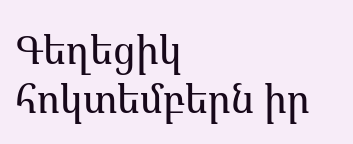Գեղեցիկ հոկտեմբերն իր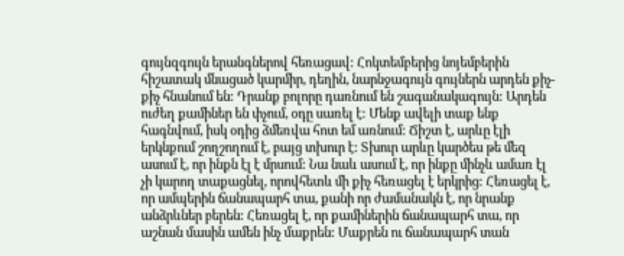գույնզգույն երանգներով հեռացավ: Հոկտեմբերից նոյեմբերին հիշատակ մնացած կարմիր, դեղին, նարնջագույն գույներն արդեն քիչ-քիչ հնանում են: Դրանք բոլորը դառնում են շագանակագույն: Արդեն ուժեղ քամիներ են փչում, օդը սառել է: Մենք ավելի տաք ենք հագնվում, իսկ օդից ձմեռվա հոտ եմ առնում: Ճիշտ է, արևը էլի երկնքում շողշողում է, բայց տխուր է: Տխուր արևը կարծես թե մեզ ասում է, որ ինքն էլ է մրսում: Նա նաև ասում է, որ ինքը մինչև ամառ էլ չի կարող տաքացնել, որովհետև մի քիչ հեռացել է երկրից: Հեռացել է, որ ամպերին ճանապարհ տա, քանի որ ժամանակն է, որ նրանք անձրևներ բերեն: Հեռացել է, որ քամիներին ճանապարհ տա, որ աշնան մասին ամեն ինչ մաքրեն: Մաքրեն ու ճանապարհ տան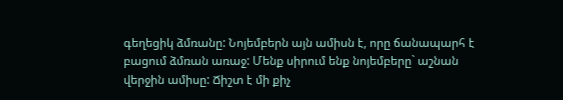գեղեցիկ ձմռանը: Նոյեմբերն այն ամիսն է, որը ճանապարհ է բացում ձմռան առաջ: Մենք սիրում ենք նոյեմբերը` աշնան վերջին ամիսը: Ճիշտ է մի քիչ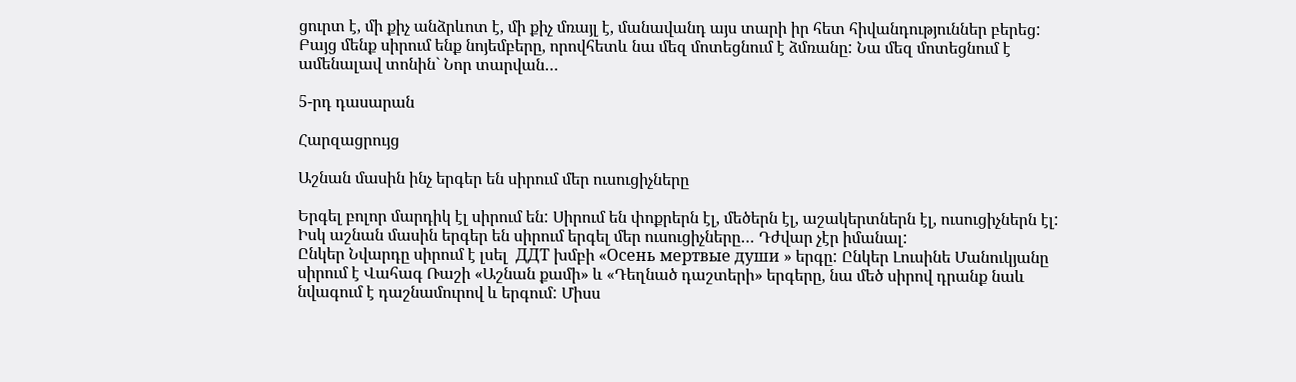ցուրտ է, մի քիչ անձրևոտ է, մի քիչ մռայլ է, մանավանդ այս տարի իր հետ հիվանդություններ բերեց: Բայց մենք սիրում ենք նոյեմբերը, որովհետև նա մեզ մոտեցնում է ձմռանը: Նա մեզ մոտեցնում է ամենալավ տոնին` Նոր տարվան…

5-րդ դասարան

Հարզացրույց

Աշնան մասին ինչ երգեր են սիրում մեր ուսուցիչները

Երգել բոլոր մարդիկ էլ սիրում են: Սիրում են փոքրերն էլ, մեծերն էլ, աշակերտներն էլ, ուսուցիչներն էլ: Իսկ աշնան մասին երգեր են սիրում երգել մեր ուսուցիչները… Դժվար չէր իմանալ:
Ընկեր Նվարդը սիրում է լսել  ДДТ խմբի «Осень мертвые души » երգը: Ընկեր Լուսինե Մանուկյանը սիրում է Վահագ Ռաշի «Աշնան քամի» և «Դեղնած դաշտերի» երգերը, նա մեծ սիրով դրանք նաև նվագում է դաշնամուրով և երգում: Միսս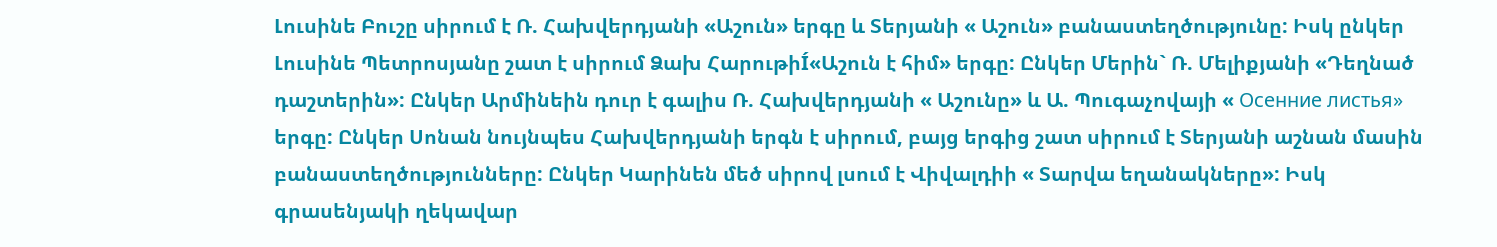Լուսինե Բուշը սիրում է Ռ. Հախվերդյանի «Աշուն» երգը և Տերյանի « Աշուն» բանաստեղծությունը: Իսկ ընկեր Լուսինե Պետրոսյանը շատ է սիրում Ձախ ՀարութիÍ«Աշուն է հիմ» երգը: Ընկեր Մերին` Ռ. Մելիքյանի «Դեղնած դաշտերին»: Ընկեր Արմինեին դուր է գալիս Ռ. Հախվերդյանի « Աշունը» և Ա. Պուգաչովայի « Осенние листья» երգը: Ընկեր Սոնան նույնպես Հախվերդյանի երգն է սիրում, բայց երգից շատ սիրում է Տերյանի աշնան մասին բանաստեղծությունները: Ընկեր Կարինեն մեծ սիրով լսում է Վիվալդիի « Տարվա եղանակները»: Իսկ գրասենյակի ղեկավար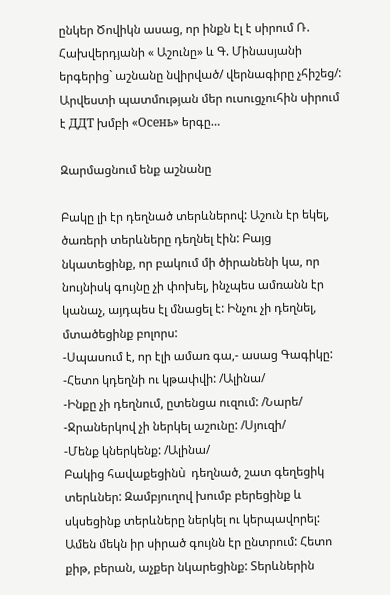ընկեր Ծովիկն ասաց, որ ինքն էլ է սիրում Ռ. Հախվերդյանի « Աշունը» և Գ. Մինասյանի երգերից` աշնանը նվիրված/ վերնագիրը չհիշեց/: Արվեստի պատմության մեր ուսուցչուհին սիրում է ДДТ խմբի «Осень» երգը…

Զարմացնում ենք աշնանը

Բակը լի էր դեղնած տերևներով: Աշուն էր եկել, ծառերի տերևները դեղնել էին: Բայց նկատեցինք, որ բակում մի ծիրանենի կա, որ նույնիսկ գույնը չի փոխել, ինչպես ամռանն էր կանաչ, այդպես էլ մնացել է: Ինչու չի դեղնել, մտածեցինք բոլորս:
-Սպասում է, որ էլի ամառ գա,- ասաց Գագիկը:
-Հետո կդեղնի ու կթափվի: /Ալինա/
-Ինքը չի դեղնում, ըտենցա ուզում: /Նարե/
-Ջրաներկով չի ներկել աշունը: /Սյուզի/
-Մենք կներկենք: /Ալինա/
Բակից հավաքեցինù  դեղնած, շատ գեղեցիկ տերևներ: Զամբյուղով խումբ բերեցինք և սկսեցինք տերևները ներկել ու կերպավորել: Ամեն մեկն իր սիրած գույնն էր ընտրում: Հետո քիթ, բերան, աչքեր նկարեցինք: Տերևներին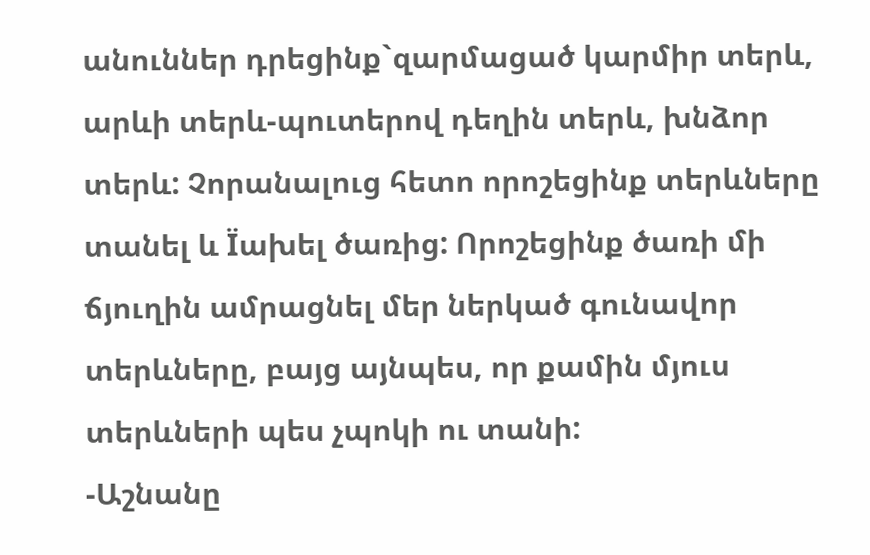անուններ դրեցինք`զարմացած կարմիր տերև, արևի տերև-պուտերով դեղին տերև, խնձոր տերև: Չորանալուց հետո որոշեցինք տերևները տանել և Ïախել ծառից: Որոշեցինք ծառի մի ճյուղին ամրացնել մեր ներկած գունավոր տերևները, բայց այնպես, որ քամին մյուս տերևների պես չպոկի ու տանի:
-Աշնանը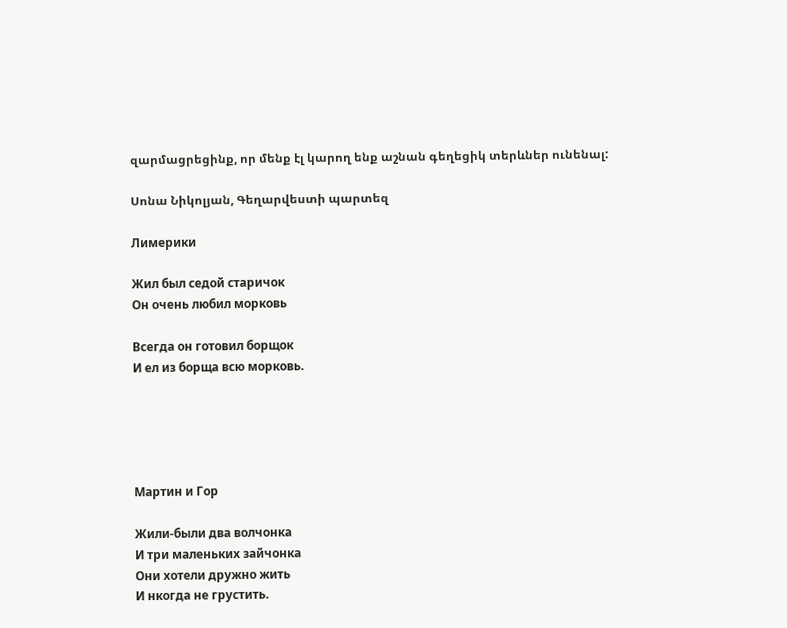զարմացրեցինք, որ մենք էլ կարող ենք աշնան գեղեցիկ տերևներ ունենալ:

Սոնա Նիկոլյան, Գեղարվեստի պարտեզ

Лимерики

Жил был седой старичок
Он очень любил морковь

Всегда он готовил борщок
И ел из борща всю морковь.





Мартин и Гор

Жили-были два волчонка
И три маленьких зайчонка
Они хотели дружно жить
И нкогда не грустить.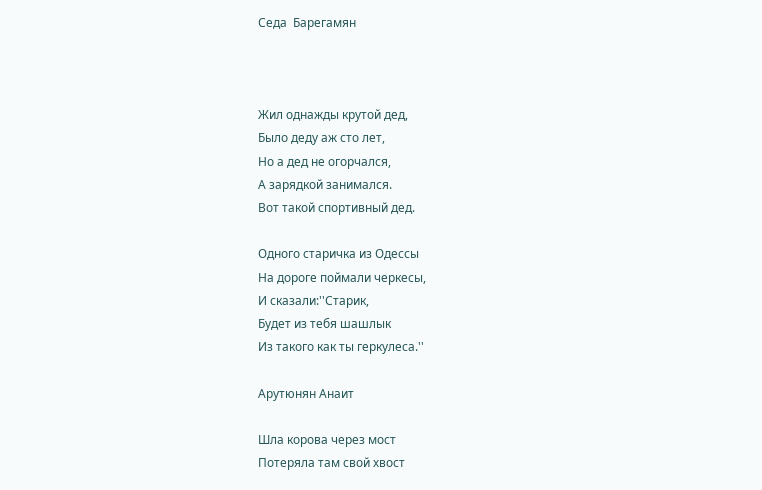Седа  Барегамян



Жил однажды крутой дед,
Было деду аж сто лет,
Но а дед не огорчался,
А зарядкой занимался.
Вот такой спортивный дед.

Одного старичка из Одессы
На дороге поймали черкесы,
И сказали:''Старик,
Будет из тебя шашлык
Из такого как ты геркулеса.''

Арутюнян Анаит

Шла корова через мост
Потеряла там свой хвост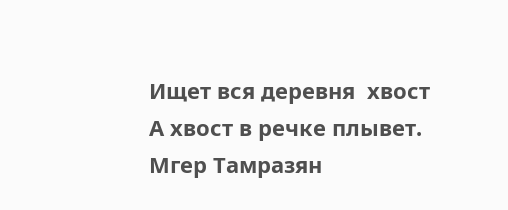Ищет вся деревня  хвост
А хвост в речке плывет.
Мгер Тамразян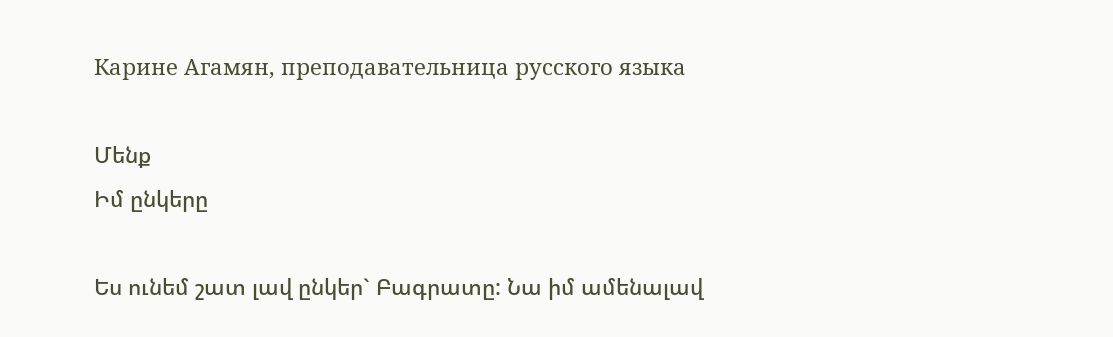Карине Агамян, преподавательница русского языка

Մենք
Իմ ընկերը

Ես ունեմ շատ լավ ընկեր` Բագրատը: Նա իմ ամենալավ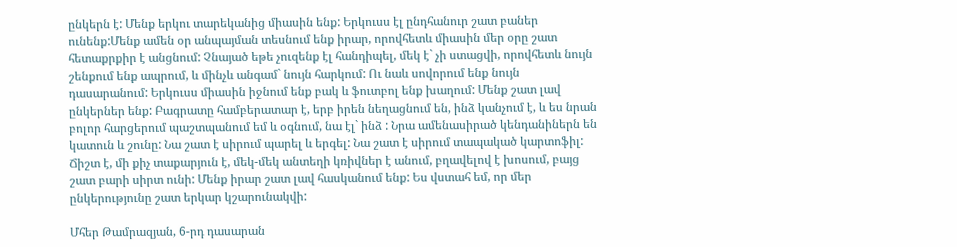ընկերն է: Մենք երկու տարեկանից միասին ենք: Երկուսս էլ ընդհանուր շատ բաներ ունենք:Մենք ամեն օր անպայման տեսնում ենք իրար, որովհետև միասին մեր օրը շատ հետաքրքիր է անցնում: Չնայած եթե չուզենք էլ հանդիպել, մեկ է` չի ստացվի, որովհետև նույն շենքում ենք ապրում, և մինչև անգամ` նույն հարկում: Ու նաև սովորում ենք նույն դասարանում: Երկուսս միասին իջնում ենք բակ և ֆուտբոլ ենք խաղում: Մենք շատ լավ ընկերներ ենք: Բագրատը համբերատար է, երբ իրեն նեղացնում են, ինձ կանչում է, և ես նրան բոլոր հարցերում պաշտպանում եմ և օգնում, նա էլ` ինձ : Նրա ամենասիրած կենդանիներն են կատուն և շունը: Նա շատ է սիրում պարել և երգել: Նա շատ է սիրում տապակած կարտոֆիլ: Ճիշտ է, մի քիչ տաքարյուն է, մեկ-մեկ անտեղի կռիվներ է անում, բղավելով է խոսում, բայց շատ բարի սիրտ ունի: Մենք իրար շատ լավ հասկանում ենք: Ես վստահ եմ, որ մեր ընկերությունը շատ երկար կշարունակվի:

Մհեր Թամրազյան, 6-րդ դասարան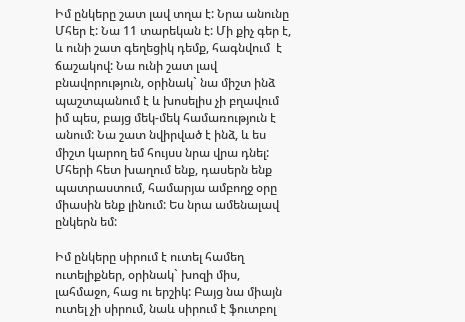Իմ ընկերը շատ լավ տղա է: Նրա անունը Մհեր է: Նա 11 տարեկան է: Մի քիչ գեր է, և ունի շատ գեղեցիկ դեմք, հագնվում  է ճաշակով: Նա ունի շատ լավ բնավորություն, օրինակ` նա միշտ ինձ պաշտպանում է և խոսելիս չի բղավում իմ պես, բայց մեկ-մեկ համառություն է անում: Նա շատ նվիրված է ինձ, և ես միշտ կարող եմ հույսս նրա վրա դնել: Մհերի հետ խաղում ենք, դասերն ենք պատրաստում, համարյա ամբողջ օրը միասին ենք լինում: Ես նրա ամենալավ ընկերն եմ:

Իմ ընկերը սիրում է ուտել համեղ ուտելիքներ, օրինակ` խոզի միս, լահմաջո, հաց ու երշիկ: Բայց նա միայն ուտել չի սիրում, նաև սիրում է ֆուտբոլ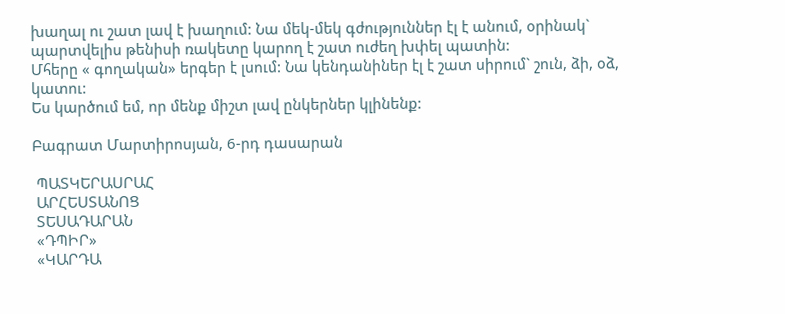խաղալ ու շատ լավ է խաղում: Նա մեկ-մեկ գժություններ էլ է անում, օրինակ` պարտվելիս թենիսի ռակետը կարող է շատ ուժեղ խփել պատին:
Մհերը « գողական» երգեր է լսում: Նա կենդանիներ էլ է շատ սիրում` շուն, ձի, օձ, կատու:
Ես կարծում եմ, որ մենք միշտ լավ ընկերներ կլինենք:

Բագրատ Մարտիրոսյան, 6-րդ դասարան

 ՊԱՏԿԵՐԱՍՐԱՀ
 ԱՐՀԵՍՏԱՆՈՑ
 ՏԵՍԱԴԱՐԱՆ
 «ԴՊԻՐ»
 «ԿԱՐԴԱ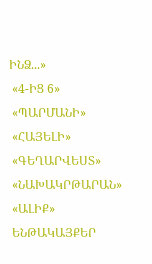ԻՆՁ...»
 «4-ԻՑ 6»
 «ՊԱՐՄԱՆԻ»
 «ՀԱՅԵԼԻ»
 «ԳԵՂԱՐՎԵՍՏ»
 «ՆԱԽԱԿՐԹԱՐԱՆ»
 «ԱԼԻՔ»
 ԵՆԹԱԿԱՅՔԵՐ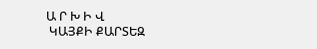Ա Ր Խ Ի Վ
 ԿԱՅՔԻ ՔԱՐՏԵԶ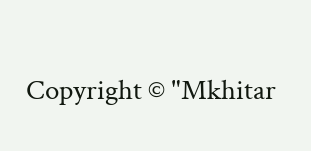Copyright © "Mkhitar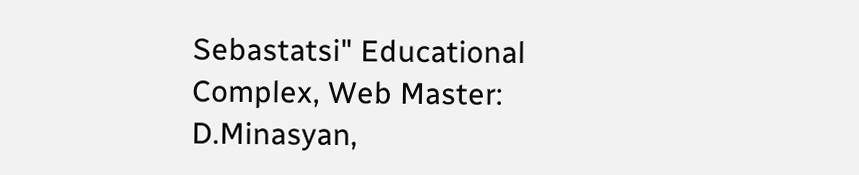Sebastatsi" Educational Complex, Web Master: D.Minasyan,